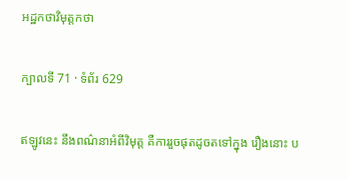អដ្ឋកថាវិមុត្តកថា

ក្បាលទី 71 · ទំព័រ 629

ឥឡូវនេះ នឹងពណ៌នាអំពីវិមុត្ត គឺការរួចផុតដូចតទៅក្នុង រឿងនោះ ប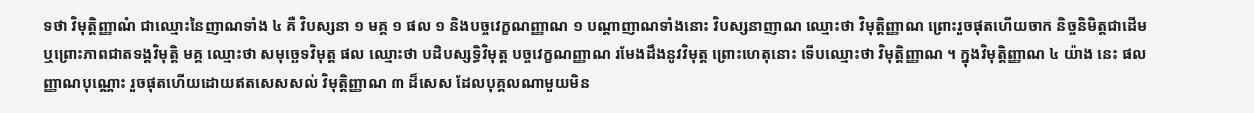ទថា វិមុត្តិញ្ញាណំ ជាឈ្មោះនៃញាណទាំង ៤ គឺ វិបស្សនា ១ មគ្គ ១ ផល ១ និងបច្ចវេក្ខណញ្ញាណ ១ បណ្តាញាណទាំងនោះ វិបស្សនាញាណ ឈ្មោះថា វិមុត្តិញ្ញាណ ព្រោះរួចផុតហើយចាក និច្ចនិមិត្តជាដើម ឬព្រោះភាពជាតទង្គវិមុត្តិ មគ្គ ឈ្មោះថា សមុច្ឆេទវិមុត្ត ផល ឈ្មោះថា បដិបស្សទ្ធិវិមុត្ត បច្ចវេក្ខណញ្ញាណ រមែងដឹងនូវវិមុត្ត ព្រោះហេតុនោះ ទើបឈ្មោះថា វិមុត្តិញ្ញាណ ។ ក្នុងវិមុត្តិញ្ញាណ ៤ យ៉ាង នេះ ផលញ្ញាណបុណ្ណោះ រួចផុតហើយដោយឥតសេសសល់ វិមុត្តិញ្ញាណ ៣ ដ៏សេស ដែលបុគ្គលណាមួយមិន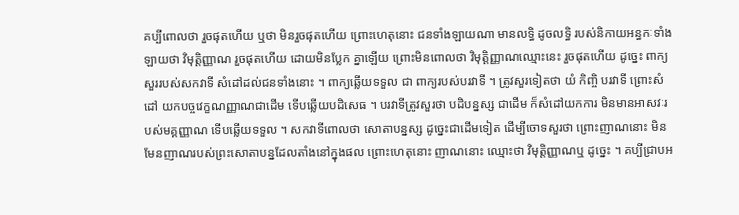គប្បីពោលថា រួចផុតហើយ ឬថា មិនរួចផុតហើយ ព្រោះហេតុនោះ ជនទាំងឡាយណា មានលទ្ធិ ដូចលទ្ធិ របស់និកាយអន្ធកៈទាំងឡាយថា វិមុត្តិញ្ញាណ រួចផុតហើយ ដោយមិនប្លែក គ្នាឡើយ ព្រោះមិនពោលថា វិមុត្តិញ្ញាណឈ្មោះនេះ រួចផុតហើយ ដូច្នេះ ពាក្យសួររបស់សកវាទី សំដៅដល់ជនទាំងនោះ ។ ពាក្យឆ្លើយទទួល ជា ពាក្យរបស់បរវាទី ។ ត្រូវសួរទៀតថា យំ កិញ្ចិ បរវាទី ព្រោះសំដៅ យកបច្ចវេក្ខណញ្ញាណជាដើម ទើបឆ្លើយបដិសេធ ។ បរវាទីត្រូវសួរថា បដិបន្នស្ស ជាដើម ក៏សំដៅយកការ មិនមានអាសវៈរបស់មគ្គញ្ញាណ ទើបឆ្លើយទទួល ។ សកវាទីពោលថា សោតាបន្នស្ស ដូច្នេះជាដើមទៀត ដើម្បីចោទសួរថា ព្រោះញាណនោះ មិនមែនញាណរបស់ព្រះសោតាបន្នដែលតាំងនៅក្នុងផល ព្រោះហេតុនោះ ញាណនោះ ឈ្មោះថា វិមុត្តិញ្ញាណឬ ដូច្នេះ ។ គប្បីជ្រាបអ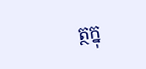ត្ថក្នុ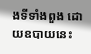ងទីទាំងពួង ដោយឧបាយនេះ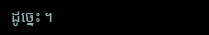ដូច្នេះ ។